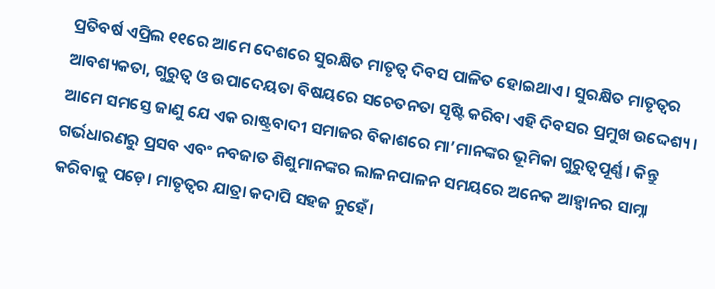ପ୍ରତିବର୍ଷ ଏପ୍ରିଲ ୧୧ରେ ଆମେ ଦେଶରେ ସୁରକ୍ଷିତ ମାତୃତ୍ବ ଦିବସ ପାଳିତ ହୋଇଥାଏ। ସୁରକ୍ଷିତ ମାତୃତ୍ବର ଆବଶ୍ୟକତା, ଗୁରୁତ୍ବ ଓ ଉପାଦେୟତା ବିଷୟରେ ସଚେତନତା ସୃଷ୍ଟି କରିବା ଏହି ଦିବସର ପ୍ରମୁଖ ଉଦ୍ଦେଶ୍ୟ। ଆମେ ସମସ୍ତେ ଜାଣୁ ଯେ ଏକ ରାଷ୍ଟ୍ରବାଦୀ ସମାଜର ବିକାଶରେ ମା’ମାନଙ୍କର ଭୂମିକା ଗୁରୁତ୍ବପୂର୍ଣ୍ଣ। କିନ୍ତୁ ଗର୍ଭଧାରଣରୁ ପ୍ରସବ ଏବଂ ନବଜାତ ଶିଶୁମାନଙ୍କର ଲାଳନପାଳନ ସମୟରେ ଅନେକ ଆହ୍ବାନର ସାମ୍ନା କରିବାକୁ ପଡ଼େ। ମାତୃତ୍ବର ଯାତ୍ରା କଦାପି ସହଜ ନୁହେଁ।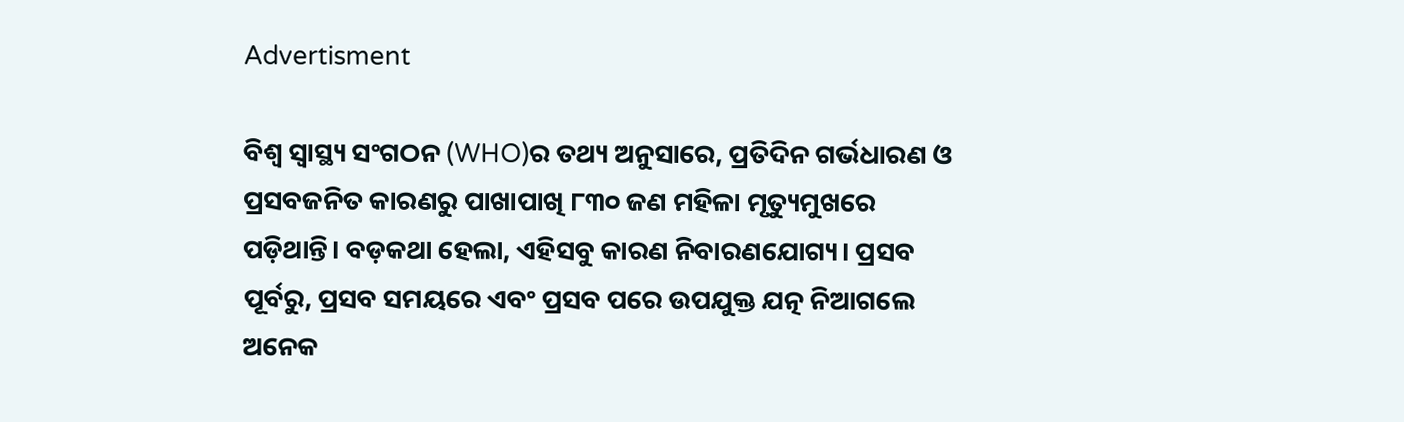Advertisment

ବିଶ୍ବ ସ୍ବାସ୍ଥ୍ୟ ସଂଗଠନ (WHO)ର ତଥ୍ୟ ଅନୁସାରେ, ପ୍ରତିଦିନ ଗର୍ଭଧାରଣ ଓ ପ୍ରସବଜନିତ କାରଣରୁ ପାଖାପାଖି ୮୩୦ ଜଣ ମହିଳା ମୃତ୍ୟୁମୁଖରେ ପଡ଼ିଥାନ୍ତି। ବଡ଼କଥା ହେଲା, ଏହିସବୁ କାରଣ ନିବାରଣଯୋଗ୍ୟ। ପ୍ରସବ ପୂର୍ବରୁ, ପ୍ରସବ ସମୟରେ ଏବଂ ପ୍ରସବ ପରେ ଉପଯୁକ୍ତ ଯତ୍ନ ନିଆଗଲେ ଅନେକ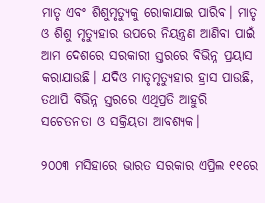ମାତୃ ଏବଂ ଶିଶୁମୃତ୍ୟୁକୁ ରୋକାଯାଇ ପାରିବ। ମାତୃ ଓ ଶିଶୁ ମୃତ୍ୟୁହାର ଉପରେ ନିୟନ୍ତ୍ରଣ ଆଣିବା ପାଇଁ ଆମ ଦେଶରେ ସରକାରୀ ସ୍ତରରେ ବିଭିନ୍ନ ପ୍ରୟାସ କରାଯାଉଛି। ଯଦିଓ ମାତୃମୃତ୍ୟୁହାର ହ୍ରାସ ପାଉଛି, ତଥାପି ବିଭିନ୍ନ ସ୍ତରରେ ଏଥିପ୍ରତି ଆହୁରି ସଚେତନତା ଓ ସକ୍ରିୟତା ଆବଶ୍ୟକ।

୨୦୦୩ ମସିହାରେ ଭାରତ ସରକାର ଏପ୍ରିଲ ୧୧ରେ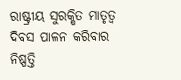ରାଷ୍ଟ୍ରୀୟ ସୁରକ୍ଷିତ ମାତୃତ୍ବ ଦିବସ ପାଳନ କରିବାର ନିଷ୍ପତ୍ତି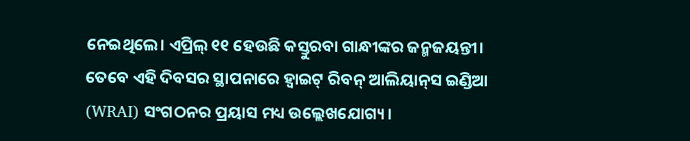ନେଇଥିଲେ। ଏପ୍ରିଲ୍‌ ୧୧ ହେଉଛି କସ୍ତୁରବା ଗାନ୍ଧୀଙ୍କର ଜନ୍ମଜୟନ୍ତୀ। ତେବେ ଏହି ଦିବସର ସ୍ଥାପନାରେ ହ୍ବାଇଟ୍‌ ରିବନ୍‌ ଆଲିୟାନ୍‌ସ ଇଣ୍ଡିଆ (WRAI) ସଂଗଠନର ପ୍ରୟାସ ମଧ୍ୟ ଉଲ୍ଲେଖଯୋଗ୍ୟ।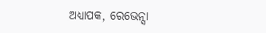ଅଧ୍ୟାପକ, ରେଭେନ୍ସା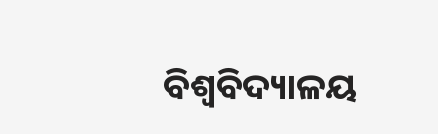ବିଶ୍ବବିଦ୍ୟାଳୟ